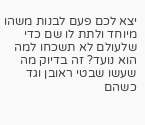יצא לכם פעם לבנות משהו מיוחד ולתת לו שם כדי שלעולם לא תשכחו למה הוא נועד? זה בדיוק מה שעשו שבטי ראובן וגד כשהם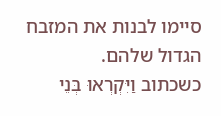סיימו לבנות את המזבח הגדול שלהם.
כשכתוב וַיִּקְרְאוּ בְּנֵי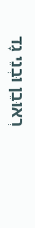רְאוּבֵן וּבְנֵי גָד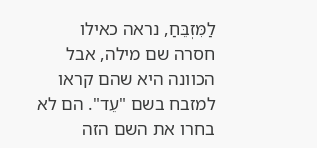לַמִּזְבֵּחַ, נראה כאילו חסרה שם מילה, אבל הכוונה היא שהם קראו למזבח בשם "עֵד". הם לא בחרו את השם הזה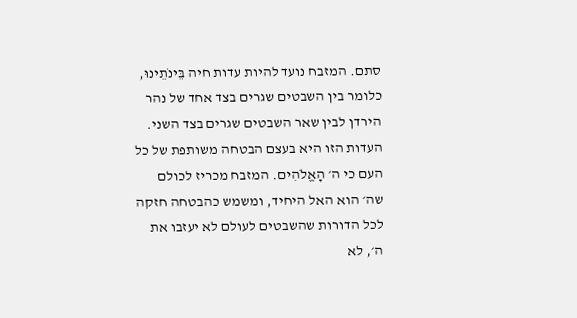סתם. המזבח נועד להיות עדות חיה בֵּינֹתֵינוּ, כלומר בין השבטים שגרים בצד אחד של נהר הירדן לבין שאר השבטים שגרים בצד השני.
העדות הזו היא בעצם הבטחה משותפת של כל העם כי ה׳ הָאֱלֹהִים. המזבח מכריז לכולם שה׳ הוא האל היחיד, ומשמש כהבטחה חזקה לכל הדורות שהשבטים לעולם לא יעזבו את ה׳, לא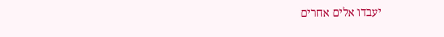יעבדו אלים אחרים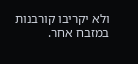ולא יקריבו קורבנות במזבח אחר.